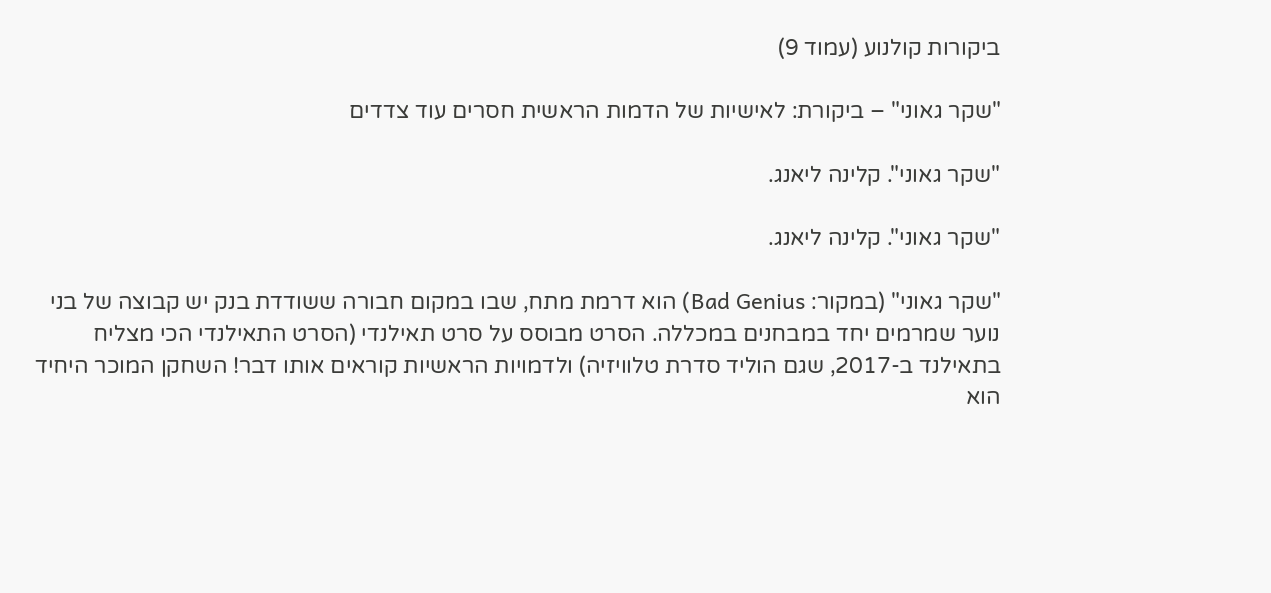ביקורות קולנוע (עמוד 9)

"שקר גאוני" – ביקורת: לאישיות של הדמות הראשית חסרים עוד צדדים

"שקר גאוני". קלינה ליאנג.

"שקר גאוני". קלינה ליאנג.

"שקר גאוני" (במקור: Bad Genius) הוא דרמת מתח, שבו במקום חבורה ששודדת בנק יש קבוצה של בני נוער שמרמים יחד במבחנים במכללה. הסרט מבוסס על סרט תאילנדי (הסרט התאילנדי הכי מצליח בתאילנד ב-2017, שגם הוליד סדרת טלוויזיה) ולדמויות הראשיות קוראים אותו דבר! השחקן המוכר היחיד הוא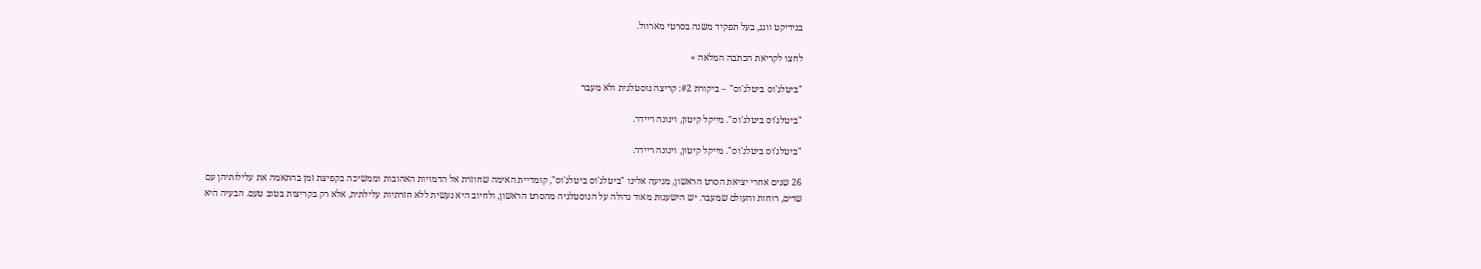בנידיקט וונג, בעל תפקיד משנה בסרטי מארוול.

לחצו לקריאת הכתבה המלאה »

"ביטלג'וס ביטלג'וס" – ביקורת #2: קריצה נוסטלגית ולא מעבר

"ביטלג'וס ביטלג'וס". מייקל קיטון, וינונה ריידר.

"ביטלג'וס ביטלג'וס". מייקל קיטון, וינונה ריידר.

26 שנים אחרי יציאת הסרט הראשון, מגיעה אלינו "ביטלג'וס ביטלג'וס", קומדיית האימה שחוזרת אל הדמויות האהובות וממשיכה בקפיצת זמן בהתאמה את עלילותיהן עם שדים, רוחות והעולם שמעבר. יש הישענות מאוד גדולה על הנוסטלגיה מהסרט הראשון, ולחיוב היא נעשית ללא חזרתיות עלילתית, אלא רק בקריצות בטוב טעם. הבעיה היא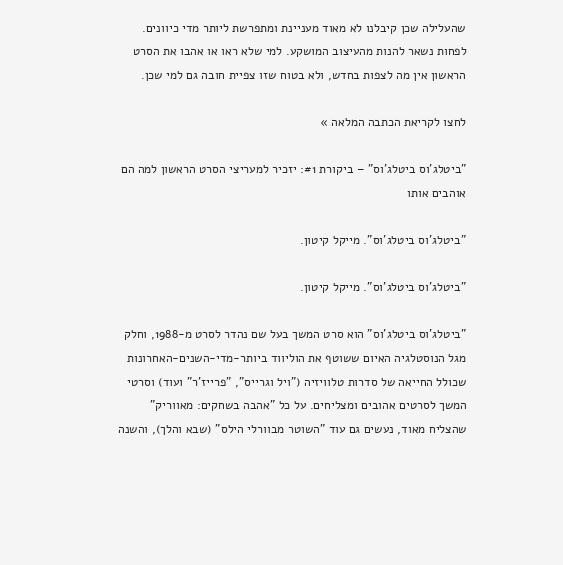שהעלילה שכן קיבלנו לא מאוד מעניינת ומתפרשת ליותר מדי כיוונים. לפחות נשאר להנות מהעיצוב המושקע. למי שלא ראו או אהבו את הסרט הראשון אין מה לצפות בחדש, ולא בטוח שזו צפיית חובה גם למי שכן.

לחצו לקריאת הכתבה המלאה »

"ביטלג'וס ביטלג'וס" – ביקורת #1: יזכיר למעריצי הסרט הראשון למה הם אוהבים אותו

"ביטלג'וס ביטלג'וס". מייקל קיטון.

"ביטלג'וס ביטלג'וס". מייקל קיטון.

"ביטלג'וס ביטלג'וס" הוא סרט המשך בעל שם נהדר לסרט מ-1988, וחלק מגל הנוסטלגיה האיום ששוטף את הוליווד ביותר-מדי-השנים-האחרונות שכולל החייאה של סדרות טלוויזיה ("ויל וגרייס", "פרייז'ר" ועוד) וסרטי המשך לסרטים אהובים ומצליחים. על כל "אהבה בשחקים: מאווריק" שהצליח מאוד, נעשים גם עוד "השוטר מבוורלי הילס" (שבא והלך), והשנה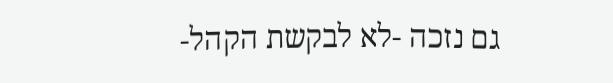גם נזכה -לא לבקשת הקהל-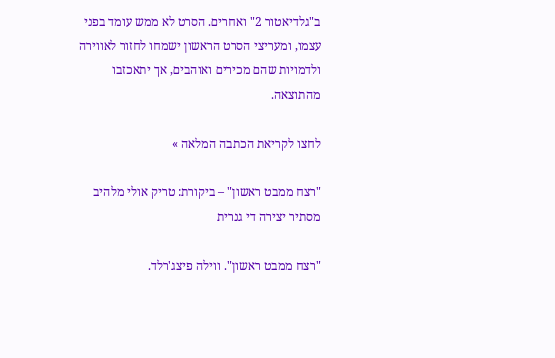ב"גלדיאטור 2" ואחרים. הסרט לא ממש עומד בפני עצמו, ומעריצי הסרט הראשון ישמחו לחזור לאווירה ולדמויות שהם מכירים ואוהבים, אך יתאכזבו מהתוצאה.

לחצו לקריאת הכתבה המלאה »

"רצח ממבט ראשון" – ביקורת: טריק אולי מלהיב מסתיר יצירה די גנרית

"רצח ממבט ראשון". ווילה פיצג'רלד.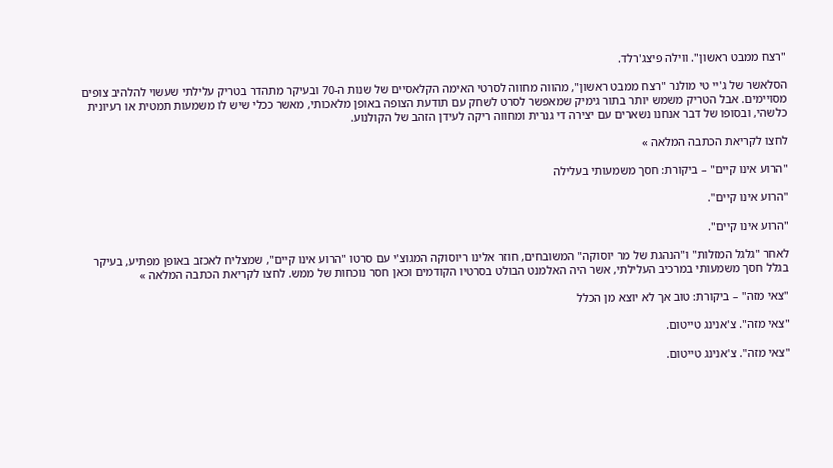"רצח ממבט ראשון". ווילה פיצג'רלד.

הסלאשר של ג'יי טי מולנר "רצח ממבט ראשון", מהווה מחווה לסרטי האימה הקלאסיים של שנות ה-70 ובעיקר מתהדר בטריק עלילתי שעשוי להלהיב צופים מסויימים. אבל הטריק משמש יותר בתור גימיק שמאפשר לסרט לשחק עם תודעת הצופה באופן מלאכותי, מאשר ככלי שיש לו משמעות תמטית או רעיונית כלשהי, ובסופו של דבר אנחנו נשארים עם יצירה די גנרית ומחווה ריקה לעידן הזהב של הקולנוע.

לחצו לקריאת הכתבה המלאה »

"הרוע אינו קיים" – ביקורת: חסך משמעותי בעלילה

"הרוע אינו קיים".

"הרוע אינו קיים".

לאחר "גלגל המזלות" ו"הנהגת של מר יוסוקה" המשובחים, חוזר אלינו ריוסוקה המגוצ'י עם סרטו "הרוע אינו קיים", שמצליח לאכזב באופן מפתיע, בעיקר בגלל חסך משמעותי במרכיב העלילתי, אשר היה האלמנט הבולט בסרטיו הקודמים וכאן חסר נוכחות של ממש. לחצו לקריאת הכתבה המלאה »

"צאי מזה" – ביקורת: טוב אך לא יוצא מן הכלל

"צאי מזה". צ'אנינג טייטום.

"צאי מזה". צ'אנינג טייטום.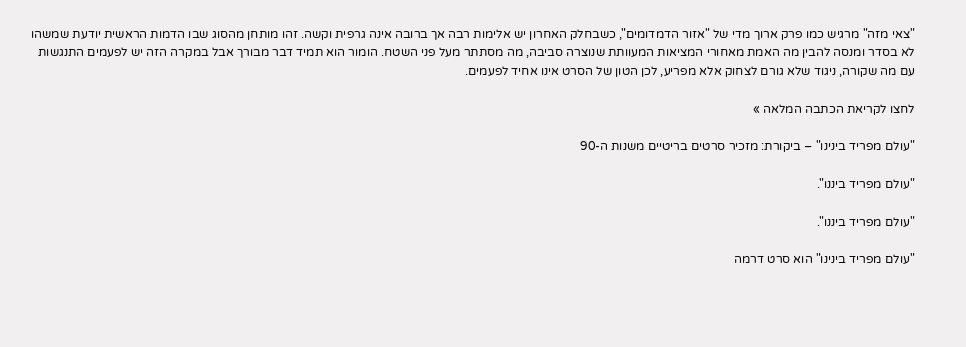"צאי מזה" מרגיש כמו פרק ארוך מדי של "אזור הדמדומים", כשבחלק האחרון יש אלימות רבה אך ברובה אינה גרפית וקשה. זהו מותחן מהסוג שבו הדמות הראשית יודעת שמשהו לא בסדר ומנסה להבין מה האמת מאחורי המציאות המעוותת שנוצרה סביבה, מה מסתתר מעל פני השטח. הומור הוא תמיד דבר מבורך אבל במקרה הזה יש לפעמים התנגשות עם מה שקורה, ניגוד שלא גורם לצחוק אלא מפריע, לכן הטון של הסרט אינו אחיד לפעמים.

לחצו לקריאת הכתבה המלאה »

"עולם מפריד בינינו" – ביקורת: מזכיר סרטים בריטיים משנות ה-90

"עולם מפריד ביננו".

"עולם מפריד ביננו".

"עולם מפריד בינינו" הוא סרט דרמה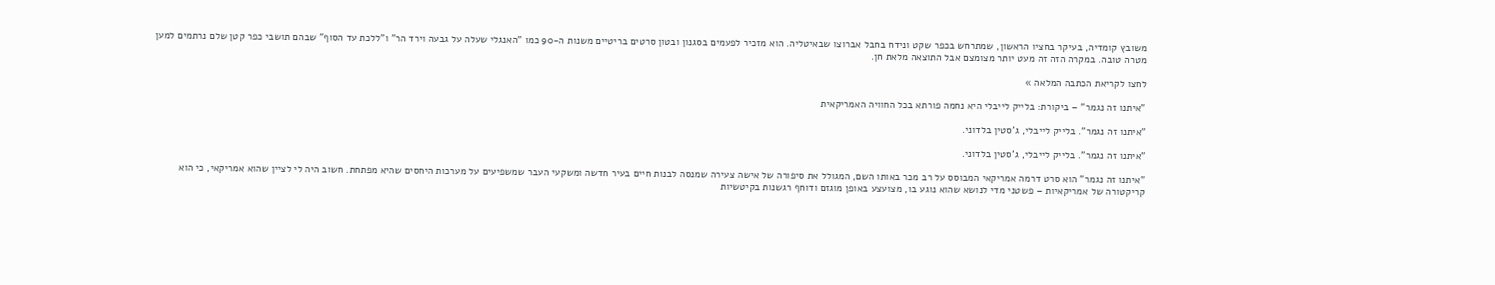משובץ קומדיה, בעיקר בחציו הראשון, שמתרחש בכפר שקט ונידח בחבל אברוצו שבאיטליה. הוא מזכיר לפעמים בסגנון ובטון סרטים בריטיים משנות ה-90 כמו "האנגלי שעלה על גבעה וירד הר" ו"ללכת עד הסוף" שבהם תושבי כפר קטן שלם נרתמים למען מטרה טובה. במקרה הזה זה מעט יותר מצומצם אבל התוצאה מלאת חן.

לחצו לקריאת הכתבה המלאה »

"איתנו זה נגמר" – ביקורת: בלייק לייבלי היא נחמה פורתא בכל החוויה האמריקאית

"איתנו זה נגמר". בלייק לייבלי, ג'סטין בלדוני.

"איתנו זה נגמר". בלייק לייבלי, ג'סטין בלדוני.

"איתנו זה נגמר" הוא סרט דרמה אמריקאי המבוסס על רב מכר באותו השם, המגולל את סיפורה של אישה צעירה שמנסה לבנות חיים בעיר חדשה ומשקעי העבר שמשפיעים על מערכות היחסים שהיא מפתחת. חשוב היה לי לציין שהוא אמריקאי, כי הוא קריקטורה של אמריקאיות – פשטני מדי לנושא שהוא נוגע בו, מצועצע באופן מוגזם ודוחף רגשנות בקיטשיות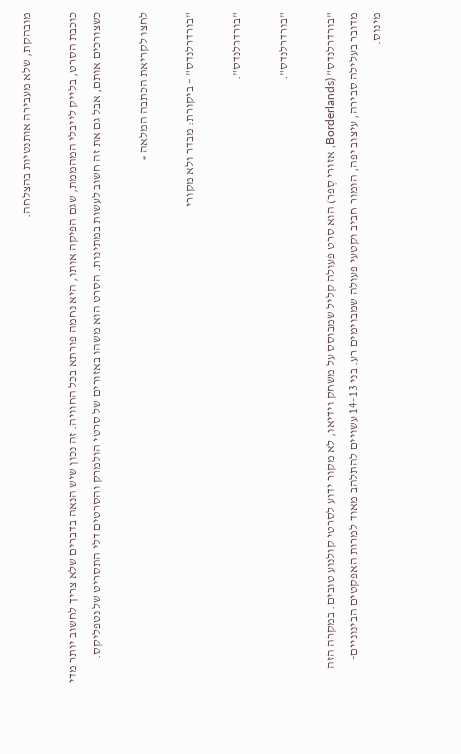מובהקת, שלא מעבירה אותנטיות בהצלחה.

כוכבת הסרט, בלייק לייבלי המהממת, שגם הפיקה אותו, היא נחמה פורתא בכל החוויה. זה נכון שיש הנאה בדברים שלא צריך לחשוב יותר מדי כשצורכים אותם, אבל גם את זה חשוב לעשות במתינות. הסרט הוא משהו באזורים של סרטי הולמרק והסרטים דלי התסריט של נטפליקס.

לחצו לקריאת הכתבה המלאה »

"בורדרלנדס" – ביקורת: מבדר ולא מקורי

"בורדרלנדס".

"בורדרלנדס".

"בורדרלנדס" (Borderlands, אזורי סְפר) הוא סרט פעולה קליל שמבוסס על משחק וידיאו, לא מקור ידוע לסרטי קולנוע טובים. במקרה הזה מדובר בעלילה סבירה, עיצוב יפה, הומור חביב וקטעי פעולה שמבוימים רע. בני 14-13 עשויים להתלהב מאוד למרות האפקטים הבינוניים-מינוס.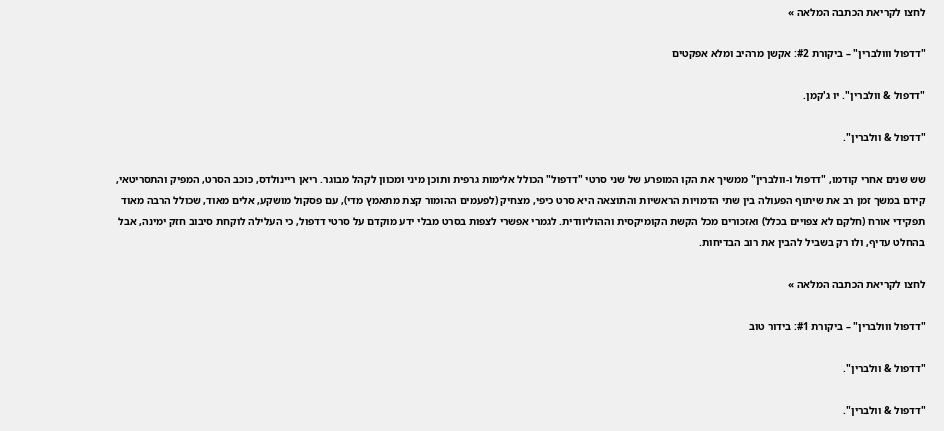לחצו לקריאת הכתבה המלאה »

"דדפול ווולברין" – ביקורת #2: אקשן מרהיב ומלא אפקטים

"דדפול & וולברין". יו ג'קמן.

"דדפול & וולברין".

שש שנים אחרי קודמו, "דדפול ו-וולברין" ממשיך את הקו המופרע של שני סרטי "דדפול" הכולל אלימות גרפית ותוכן מיני ומכוון לקהל מבוגר. ריאן ריינולדס, כוכב הסרט, המפיק והתסריטאי, קידם במשך זמן רב את שיתוף הפעולה בין שתי הדמויות הראשיות והתוצאה היא סרט כיפי, מצחיק (לפעמים ההומור קצת מתאמץ מדי), עם פסקול מושקע, אלים מאוד, שכולל הרבה מאוד תפקידי אורח (חלקם לא צפויים בכלל) ואזכורים מכל הקשת הקומיקסית וההוליוודית. לגמרי אפשרי לצפות בסרט מבלי ידע מוקדם על סרטי דדפול, כי העלילה לוקחת סיבוב חזק ימינה, אבל בהחלט עדיף, ולו רק בשביל להבין את רוב הבדיחות.

לחצו לקריאת הכתבה המלאה »

"דדפול ווולברין" – ביקורת #1: בידור טוב

"דדפול & וולברין".

"דדפול & וולברין".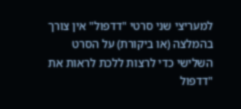למעריצי שני סרטי "דדפול" אין צורך בהמלצה (או ביקורת) על הסרט השלישי כדי לרצות ללכת לראות את "דדפול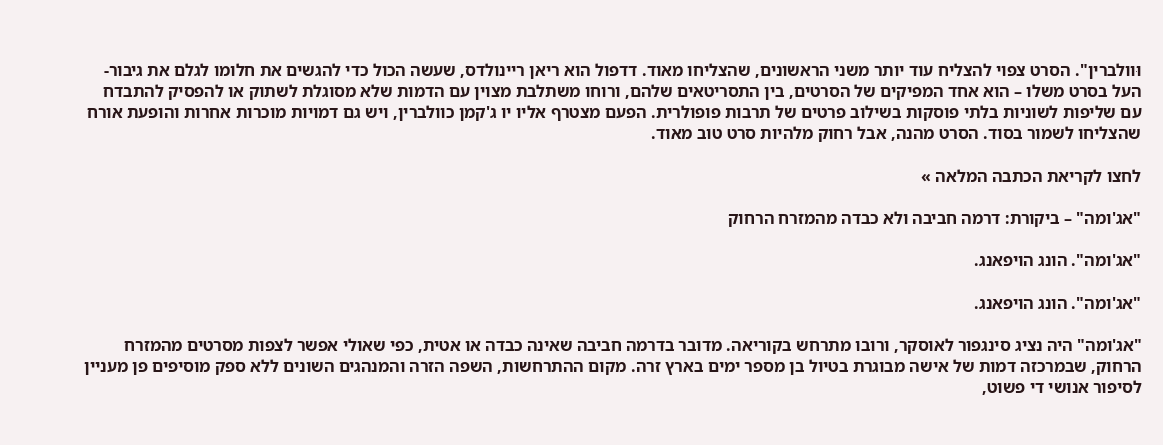וּוולברין". הסרט צפוי להצליח עוד יותר משני הראשונים, שהצליחו מאוד. דדפול הוא ריאן ריינולדס, שעשה הכול כדי להגשים את חלומו לגלם את גיבור-העל בסרט משלו – הוא אחד המפיקים של הסרטים, בין התסריטאים שלהם, ורוחו משתלבת מצוין עם הדמות שלא מסוגלת לשתוק או להפסיק להתבדח עם שליפות לשוניות בלתי פוסקות בשילוב פרטים של תרבות פופולרית. הפעם מצטרף אליו יו ג'קמן כוולברין, ויש גם דמויות מוכרות אחרות והופעת אורח שהצליחו לשמור בסוד. הסרט מהנה, אבל רחוק מלהיות סרט טוב מאוד.

לחצו לקריאת הכתבה המלאה »

"אג'ומה" – ביקורת: דרמה חביבה ולא כבדה מהמזרח הרחוק

"אג'ומה". הונג הויפאנג.

"אג'ומה". הונג הויפאנג.

"אג'ומה" היה נציג סינגפור לאוסקר, ורובו מתרחש בקוריאה. מדובר בדרמה חביבה שאינה כבדה או אטית, כפי שאולי אפשר לצפות מסרטים מהמזרח הרחוק, שבמרכזה דמות של אישה מבוגרת בטיול בן מספר ימים בארץ זרה. מקום ההתרחשות, השפה הזרה והמנהגים השונים ללא ספק מוסיפים פן מעניין לסיפור אנושי די פשוט,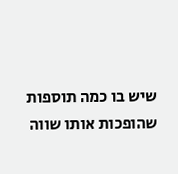שיש בו כמה תוספות שהופכות אותו שווה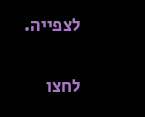לצפייה.

לחצו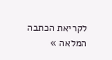לקריאת הכתבה המלאה »